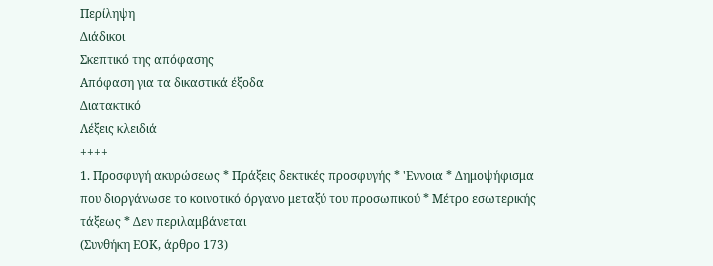Περίληψη
Διάδικοι
Σκεπτικό της απόφασης
Απόφαση για τα δικαστικά έξοδα
Διατακτικό
Λέξεις κλειδιά
++++
1. Προσφυγή ακυρώσεως * Πράξεις δεκτικές προσφυγής * 'Εννοια * Δημοψήφισμα που διοργάνωσε το κοινοτικό όργανο μεταξύ του προσωπικού * Μέτρο εσωτερικής τάξεως * Δεν περιλαμβάνεται
(Συνθήκη ΕΟΚ, άρθρο 173)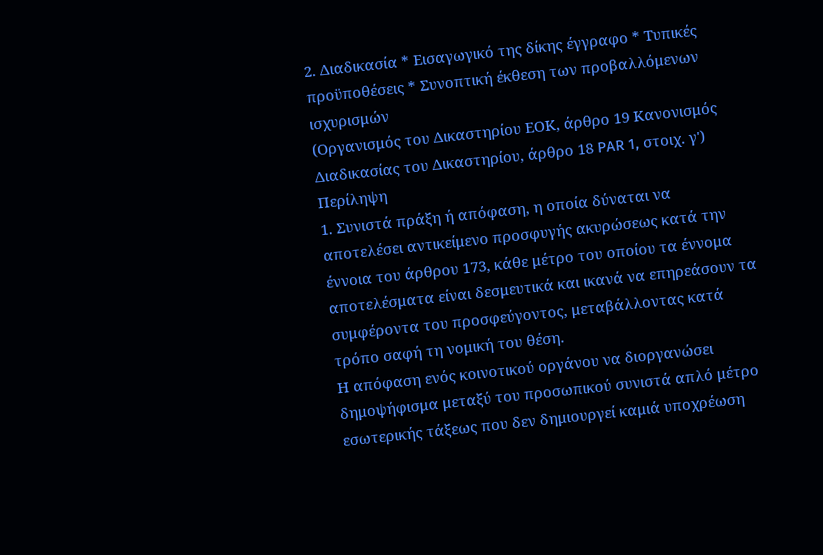2. Διαδικασία * Εισαγωγικό της δίκης έγγραφο * Τυπικές προϋποθέσεις * Συνοπτική έκθεση των προβαλλόμενων ισχυρισμών
(Οργανισμός του Δικαστηρίου ΕΟΚ, άρθρο 19 Κανονισμός Διαδικασίας του Δικαστηρίου, άρθρο 18 PAR 1, στοιχ. γ')
Περίληψη
1. Συνιστά πράξη ή απόφαση, η οποία δύναται να αποτελέσει αντικείμενο προσφυγής ακυρώσεως κατά την έννοια του άρθρου 173, κάθε μέτρο του οποίου τα έννομα αποτελέσματα είναι δεσμευτικά και ικανά να επηρεάσουν τα συμφέροντα του προσφεύγοντος, μεταβάλλοντας κατά τρόπο σαφή τη νομική του θέση.
Η απόφαση ενός κοινοτικού οργάνου να διοργανώσει δημοψήφισμα μεταξύ του προσωπικού συνιστά απλό μέτρο εσωτερικής τάξεως που δεν δημιουργεί καμιά υποχρέωση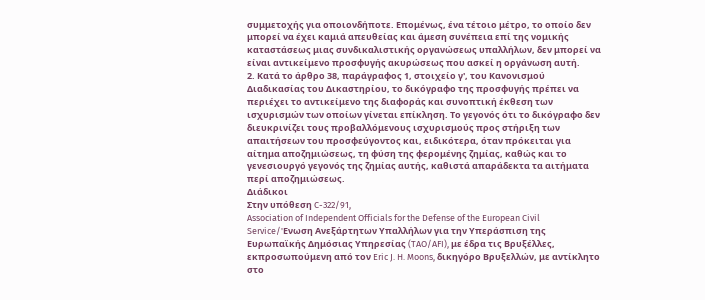συμμετοχής για οποιονδήποτε. Επομένως, ένα τέτοιο μέτρο, το οποίο δεν μπορεί να έχει καμιά απευθείας και άμεση συνέπεια επί της νομικής καταστάσεως μιας συνδικαλιστικής οργανώσεως υπαλλήλων, δεν μπορεί να είναι αντικείμενο προσφυγής ακυρώσεως που ασκεί η οργάνωση αυτή.
2. Κατά το άρθρο 38, παράγραφος 1, στοιχείο γ', του Κανονισμού Διαδικασίας του Δικαστηρίου, το δικόγραφο της προσφυγής πρέπει να περιέχει το αντικείμενο της διαφοράς και συνοπτική έκθεση των ισχυρισμών των οποίων γίνεται επίκληση. Το γεγονός ότι το δικόγραφο δεν διευκρινίζει τους προβαλλόμενους ισχυρισμούς προς στήριξη των απαιτήσεων του προσφεύγοντος και, ειδικότερα, όταν πρόκειται για αίτημα αποζημιώσεως, τη φύση της φερομένης ζημίας, καθώς και το γενεσιουργό γεγονός της ζημίας αυτής, καθιστά απαράδεκτα τα αιτήματα περί αποζημιώσεως.
Διάδικοι
Στην υπόθεση C-322/91,
Association of Independent Officials for the Defense of the European Civil Service/'Ενωση Ανεξάρτητων Υπαλλήλων για την Υπεράσπιση της Ευρωπαϊκής Δημόσιας Υπηρεσίας (TAO/AFI), με έδρα τις Βρυξέλλες, εκπροσωπούμενη από τον Eric J. H. Moons, δικηγόρο Βρυξελλών, με αντίκλητο στο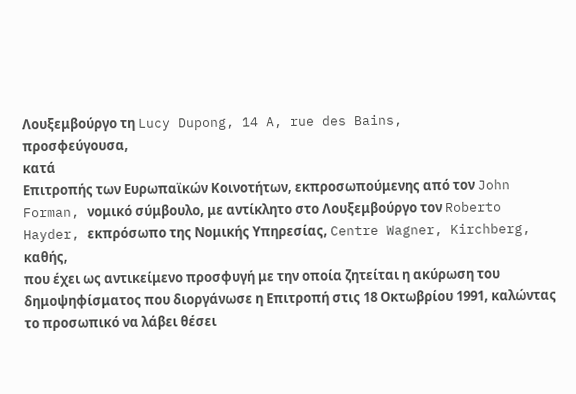Λουξεμβούργο τη Lucy Dupong, 14 A, rue des Bains,
προσφεύγουσα,
κατά
Επιτροπής των Ευρωπαϊκών Κοινοτήτων, εκπροσωπούμενης από τον John Forman, νομικό σύμβουλο, με αντίκλητο στο Λουξεμβούργο τον Roberto Hayder, εκπρόσωπο της Νομικής Υπηρεσίας, Centre Wagner, Kirchberg,
καθής,
που έχει ως αντικείμενο προσφυγή με την οποία ζητείται η ακύρωση του δημοψηφίσματος που διοργάνωσε η Επιτροπή στις 18 Οκτωβρίου 1991, καλώντας το προσωπικό να λάβει θέσει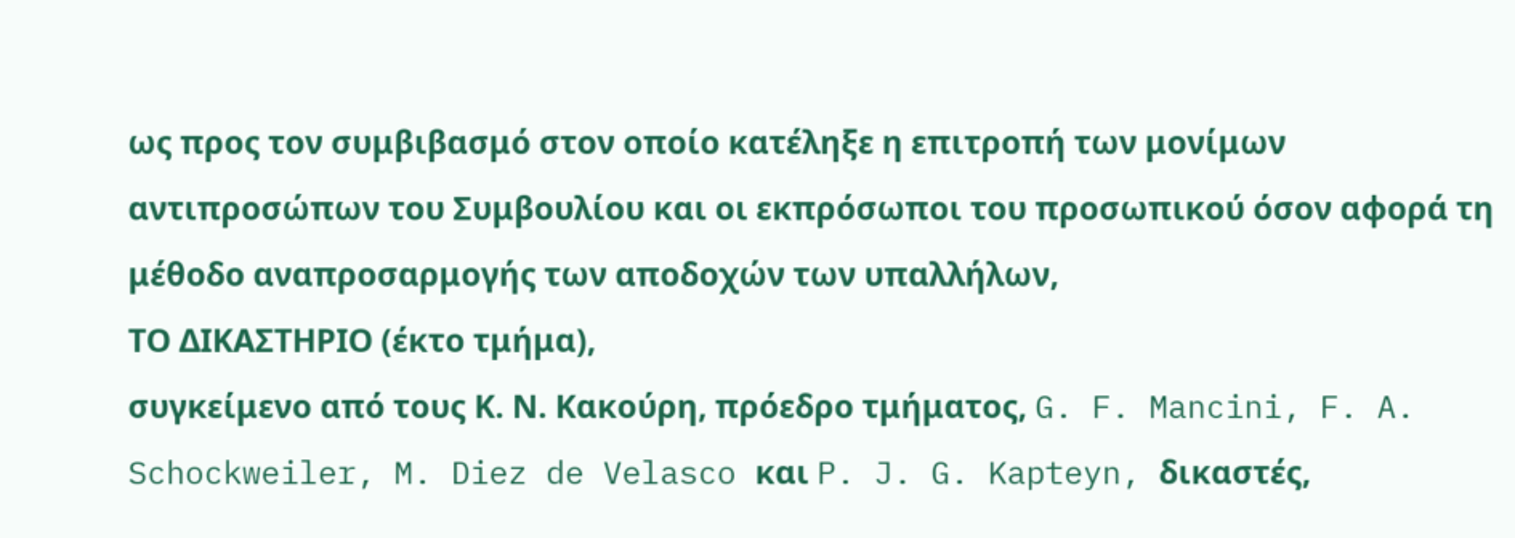ως προς τον συμβιβασμό στον οποίο κατέληξε η επιτροπή των μονίμων αντιπροσώπων του Συμβουλίου και οι εκπρόσωποι του προσωπικού όσον αφορά τη μέθοδο αναπροσαρμογής των αποδοχών των υπαλλήλων,
ΤΟ ΔΙΚΑΣΤΗΡΙΟ (έκτο τμήμα),
συγκείμενο από τους Κ. Ν. Κακούρη, πρόεδρο τμήματος, G. F. Mancini, F. A. Schockweiler, M. Diez de Velasco και P. J. G. Kapteyn, δικαστές,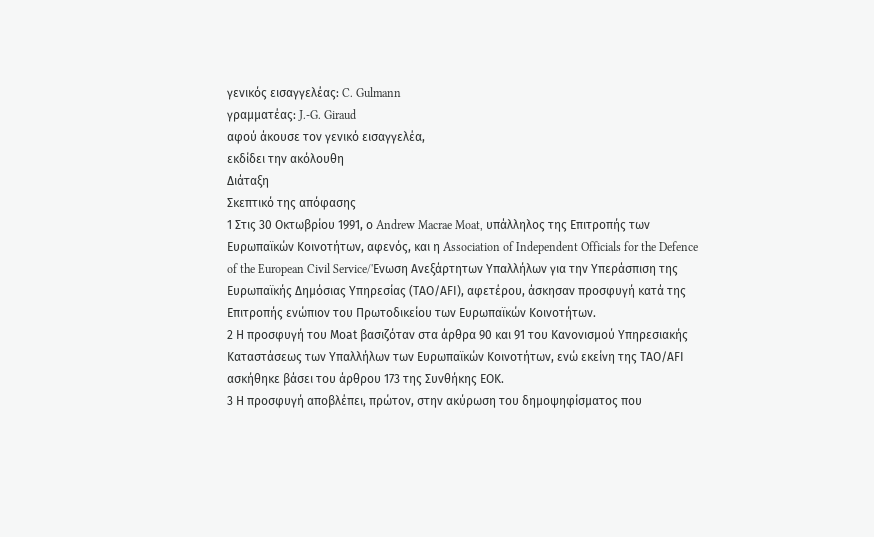γενικός εισαγγελέας: C. Gulmann
γραμματέας: J.-G. Giraud
αφού άκουσε τον γενικό εισαγγελέα,
εκδίδει την ακόλουθη
Διάταξη
Σκεπτικό της απόφασης
1 Στις 30 Οκτωβρίου 1991, ο Andrew Macrae Moat, υπάλληλος της Επιτροπής των Ευρωπαϊκών Κοινοτήτων, αφενός, και η Association of Independent Officials for the Defence of the European Civil Service/'Ενωση Ανεξάρτητων Υπαλλήλων για την Υπεράσπιση της Ευρωπαϊκής Δημόσιας Υπηρεσίας (ΤΑΟ/ΑFΙ), αφετέρου, άσκησαν προσφυγή κατά της Επιτροπής ενώπιον του Πρωτοδικείου των Ευρωπαϊκών Κοινοτήτων.
2 Η προσφυγή του Μοat βασιζόταν στα άρθρα 90 και 91 του Κανονισμού Υπηρεσιακής Καταστάσεως των Υπαλλήλων των Ευρωπαϊκών Κοινοτήτων, ενώ εκείνη της ΤΑΟ/ΑFΙ ασκήθηκε βάσει του άρθρου 173 της Συνθήκης ΕΟΚ.
3 Η προσφυγή αποβλέπει, πρώτον, στην ακύρωση του δημοψηφίσματος που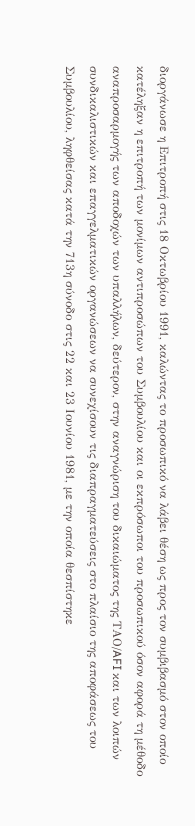διοργάνωσε η Επιτροπή στις 18 Οκτωβρίου 1991, καλώντας το προσωπικό να λάβει θέση ως προς τον συμβιβασμό στον οποίο κατέληξαν η επιτροπή των μονίμων αντιπροσώπων του Συμβουλίου και οι εκπρόσωποι του προσωπικού όσον αφορά τη μέθοδο αναπροσαρμογής των αποδοχών των υπαλλήλων, δεύτερον, στην αναγνώριση του δικαιώματος της ΤΑΟ/AFI και των λοιπών συνδικαλιστικών και επαγγελματικών οργανώσεων να συνεχίσουν τις διαπραγματεύσεις στο πλαίσιο της αποφάσεως του Συμβουλίου, ληφθείσας κατά την 713η σύνοδο στις 22 και 23 Ιουνίου 1981, με την οποία θεσπίστηκε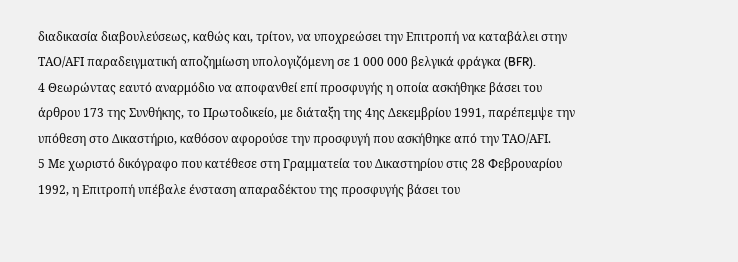διαδικασία διαβουλεύσεως, καθώς και, τρίτον, να υποχρεώσει την Επιτροπή να καταβάλει στην ΤΑΟ/ΑFΙ παραδειγματική αποζημίωση υπολογιζόμενη σε 1 000 000 βελγικά φράγκα (BFR).
4 Θεωρώντας εαυτό αναρμόδιο να αποφανθεί επί προσφυγής η οποία ασκήθηκε βάσει του άρθρου 173 της Συνθήκης, το Πρωτοδικείο, με διάταξη της 4ης Δεκεμβρίου 1991, παρέπεμψε την υπόθεση στο Δικαστήριο, καθόσον αφορούσε την προσφυγή που ασκήθηκε από την ΤΑΟ/AFΙ.
5 Με χωριστό δικόγραφο που κατέθεσε στη Γραμματεία του Δικαστηρίου στις 28 Φεβρουαρίου 1992, η Επιτροπή υπέβαλε ένσταση απαραδέκτου της προσφυγής βάσει του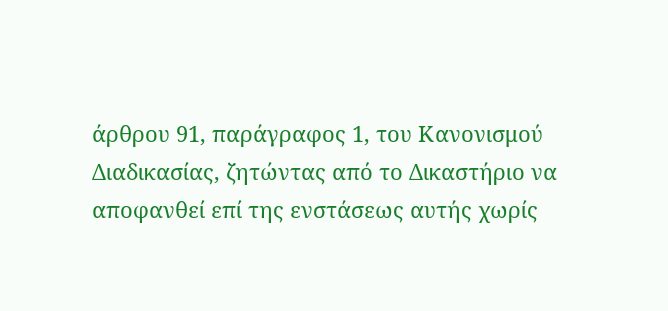άρθρου 91, παράγραφος 1, του Κανονισμού Διαδικασίας, ζητώντας από το Δικαστήριο να αποφανθεί επί της ενστάσεως αυτής χωρίς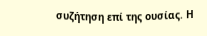συζήτηση επί της ουσίας. Η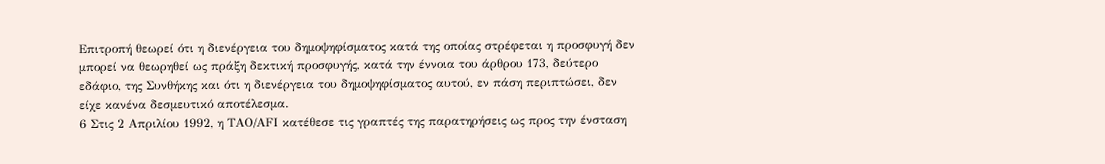Επιτροπή θεωρεί ότι η διενέργεια του δημοψηφίσματος κατά της οποίας στρέφεται η προσφυγή δεν μπορεί να θεωρηθεί ως πράξη δεκτική προσφυγής, κατά την έννοια του άρθρου 173, δεύτερο εδάφιο, της Συνθήκης και ότι η διενέργεια του δημοψηφίσματος αυτού, εν πάση περιπτώσει, δεν είχε κανένα δεσμευτικό αποτέλεσμα.
6 Στις 2 Απριλίου 1992, η ΤΑΟ/ΑFI κατέθεσε τις γραπτές της παρατηρήσεις ως προς την ένσταση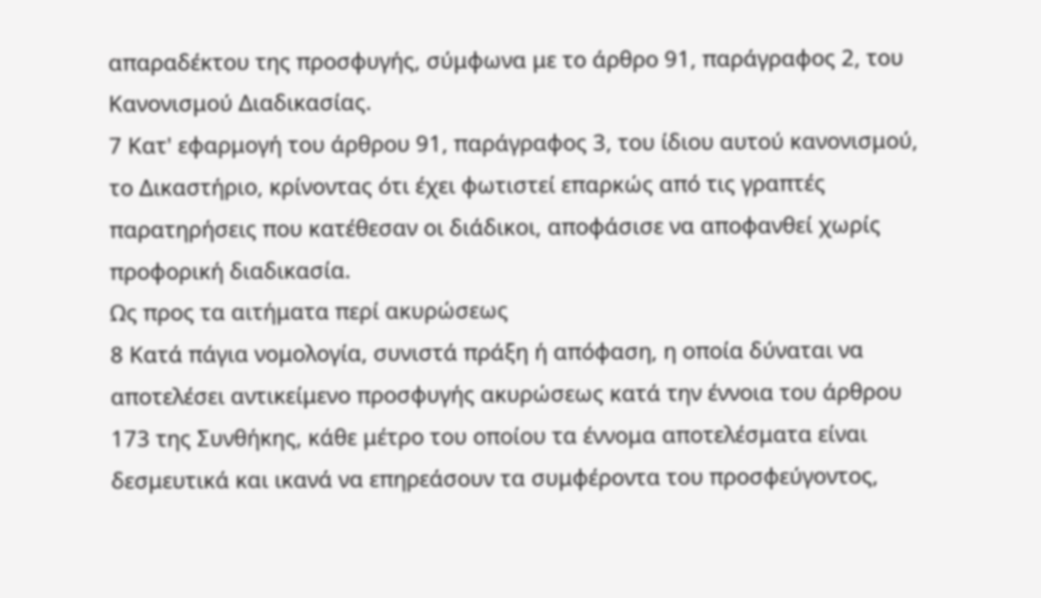απαραδέκτου της προσφυγής, σύμφωνα με το άρθρο 91, παράγραφος 2, του Κανονισμού Διαδικασίας.
7 Κατ' εφαρμογή του άρθρου 91, παράγραφος 3, του ίδιου αυτού κανονισμού, το Δικαστήριο, κρίνοντας ότι έχει φωτιστεί επαρκώς από τις γραπτές παρατηρήσεις που κατέθεσαν οι διάδικοι, αποφάσισε να αποφανθεί χωρίς προφορική διαδικασία.
Ως προς τα αιτήματα περί ακυρώσεως
8 Κατά πάγια νομολογία, συνιστά πράξη ή απόφαση, η οποία δύναται να αποτελέσει αντικείμενο προσφυγής ακυρώσεως κατά την έννοια του άρθρου 173 της Συνθήκης, κάθε μέτρο του οποίου τα έννομα αποτελέσματα είναι δεσμευτικά και ικανά να επηρεάσουν τα συμφέροντα του προσφεύγοντος,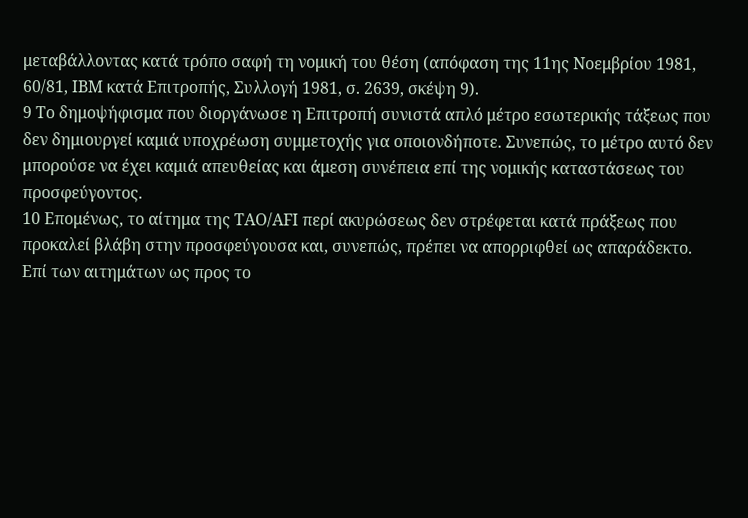μεταβάλλοντας κατά τρόπο σαφή τη νομική του θέση (απόφαση της 11ης Νοεμβρίου 1981, 60/81, ΙΒΜ κατά Επιτροπής, Συλλογή 1981, σ. 2639, σκέψη 9).
9 Το δημοψήφισμα που διοργάνωσε η Επιτροπή συνιστά απλό μέτρο εσωτερικής τάξεως που δεν δημιουργεί καμιά υποχρέωση συμμετοχής για οποιονδήποτε. Συνεπώς, το μέτρο αυτό δεν μπορούσε να έχει καμιά απευθείας και άμεση συνέπεια επί της νομικής καταστάσεως του προσφεύγοντος.
10 Επομένως, το αίτημα της ΤΑΟ/ΑFΙ περί ακυρώσεως δεν στρέφεται κατά πράξεως που προκαλεί βλάβη στην προσφεύγουσα και, συνεπώς, πρέπει να απορριφθεί ως απαράδεκτο.
Επί των αιτημάτων ως προς το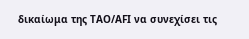δικαίωμα της ΤΑΟ/ΑFΙ να συνεχίσει τις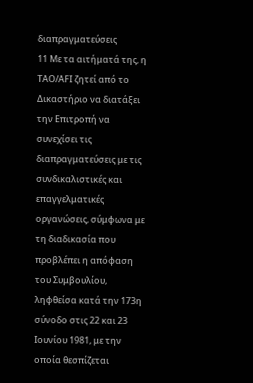διαπραγματεύσεις
11 Με τα αιτήματά της, η ΤΑΟ/AFΙ ζητεί από το Δικαστήριο να διατάξει την Επιτροπή να συνεχίσει τις διαπραγματεύσεις με τις συνδικαλιστικές και επαγγελματικές οργανώσεις, σύμφωνα με τη διαδικασία που προβλέπει η απόφαση του Συμβουλίου, ληφθείσα κατά την 173η σύνοδο στις 22 και 23 Ιουνίου 1981, με την οποία θεσπίζεται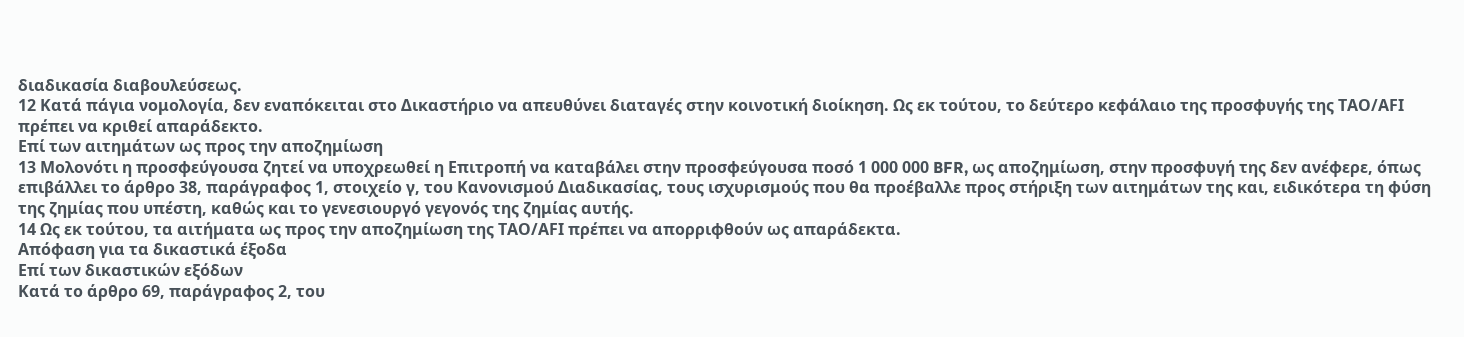διαδικασία διαβουλεύσεως.
12 Κατά πάγια νομολογία, δεν εναπόκειται στο Δικαστήριο να απευθύνει διαταγές στην κοινοτική διοίκηση. Ως εκ τούτου, το δεύτερο κεφάλαιο της προσφυγής της ΤΑΟ/ΑFΙ πρέπει να κριθεί απαράδεκτο.
Επί των αιτημάτων ως προς την αποζημίωση
13 Μολονότι η προσφεύγουσα ζητεί να υποχρεωθεί η Επιτροπή να καταβάλει στην προσφεύγουσα ποσό 1 000 000 BFR, ως αποζημίωση, στην προσφυγή της δεν ανέφερε, όπως επιβάλλει το άρθρο 38, παράγραφος 1, στοιχείο γ, του Κανονισμού Διαδικασίας, τους ισχυρισμούς που θα προέβαλλε προς στήριξη των αιτημάτων της και, ειδικότερα τη φύση της ζημίας που υπέστη, καθώς και το γενεσιουργό γεγονός της ζημίας αυτής.
14 Ως εκ τούτου, τα αιτήματα ως προς την αποζημίωση της ΤΑΟ/ΑFΙ πρέπει να απορριφθούν ως απαράδεκτα.
Απόφαση για τα δικαστικά έξοδα
Επί των δικαστικών εξόδων
Κατά το άρθρο 69, παράγραφος 2, του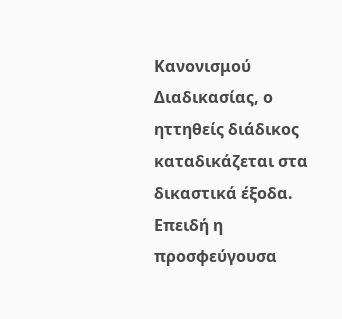Κανονισμού Διαδικασίας, ο ηττηθείς διάδικος καταδικάζεται στα δικαστικά έξοδα. Επειδή η προσφεύγουσα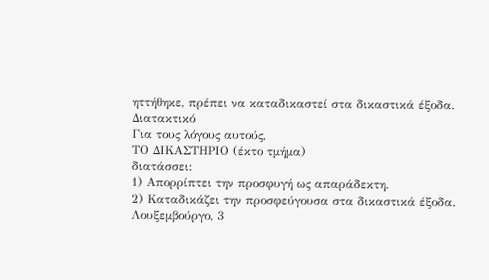ηττήθηκε, πρέπει να καταδικαστεί στα δικαστικά έξοδα.
Διατακτικό
Για τους λόγους αυτούς,
ΤΟ ΔΙΚΑΣΤΗΡΙΟ (έκτο τμήμα)
διατάσσει:
1) Απορρίπτει την προσφυγή ως απαράδεκτη.
2) Καταδικάζει την προσφεύγουσα στα δικαστικά έξοδα.
Λουξεμβούργο, 3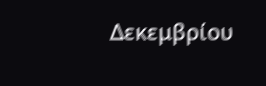Δεκεμβρίου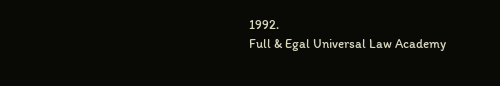1992.
Full & Egal Universal Law Academy